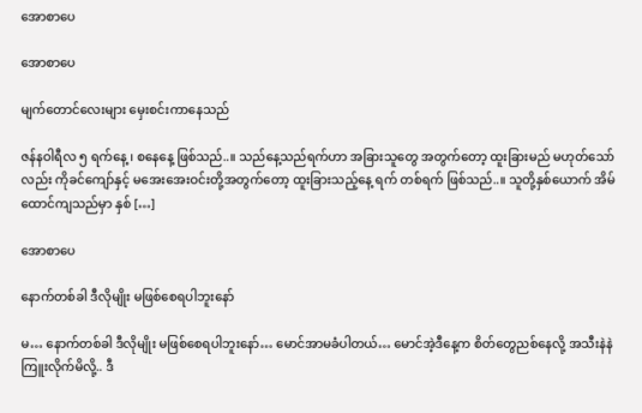အောစာပေ

အောစာပေ

မျက်တောင်လေးများ မှေးစင်းကာနေသည်

ဇန်နဝါရီလ ၅ ရက်နေ့ ၊ စနေနေ့ ဖြစ်သည်..။ သည်နေ့သည်ရက်ဟာ အခြားသူတွေ အတွက်တော့ ထူးခြားမည် မဟုတ်သော်လည်း ကိုခင်ကျော်နှင့် မအေးအေးဝင်းတို့အတွက်တော့ ထူးခြားသည့်နေ့ ရက် တစ်ရက် ဖြစ်သည်..။ သူတို့နှစ်ယောက် အိမ်ထောင်ကျသည်မှာ နှစ် […]

အောစာပေ

နောက်တစ်ခါ ဒီလိုမျိုး မဖြစ်စေရပါဘူးနော်

မ… နောက်တစ်ခါ ဒီလိုမျိုး မဖြစ်စေရပါဘူးနော်… မောင်အာမခံပါတယ်… မောင်အဲ့ဒီနေ့က စိတ်တွေညစ်နေလို့ အသီးနဲနဲကြူးလိုက်မိလို့.. ဒီ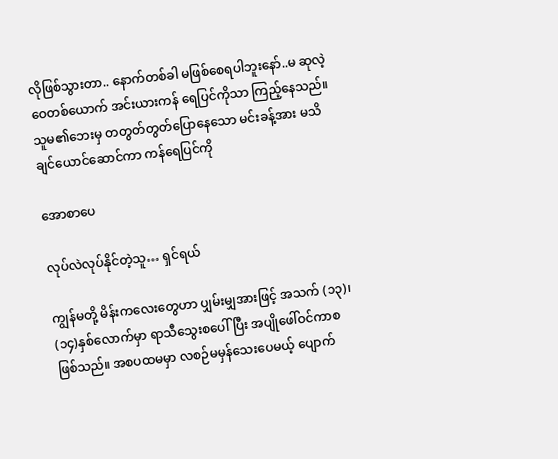လိုဖြစ်သွားတာ.. နောက်တစ်ခါ မဖြစ်စေရပါဘူးနော်..မ ဆုလဲ့ဝေတစ်ယောက် အင်းယားကန် ရေပြင်ကိုသာ ကြည့်နေသည်။ သူမ၏ဘေးမှ တတွတ်တွတ်ပြောနေသော မင်းခန့်အား မသိချင်ယောင်ဆောင်ကာ ကန်ရေပြင်ကို

အောစာပေ

လုပ်လဲလုပ်နိုင်တဲ့သူ… ရှင်ရယ်

ကျွန်မတို့ မိန်းကလေးတွေဟာ ပျှမ်းမျှအားဖြင့် အသက် (၁၃)၊ (၁၄)နှစ်လောက်မှာ ရာသီသွေးစပေါ်ပြီး အပျိုဖေါ်ဝင်ကာစဖြစ်သည်။ အစပထမမှာ လစဉ်မမှန်သေးပေမယ့် ပျောက်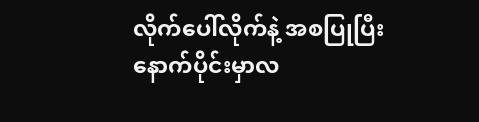လိုက်ပေါ်လိုက်နဲ့ အစပြုပြီး နောက်ပိုင်းမှာလ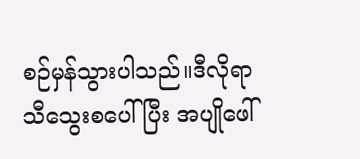စဉ်မှန်သွားပါသည်။ဒီလိုရာသီသွေးစပေါ်ပြီး အပျိုဖေါ်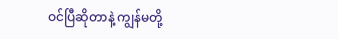ဝင်ပြီဆိုတာနဲ့ ကျွန်မတို့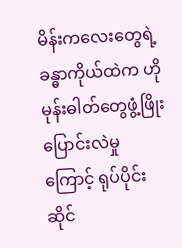မိန်းကလေးတွေရဲ့ ခန္ဓာကိုယ်ထဲက ဟိုမုန်းဓါတ်တွေဖွံ့ဖြိုးပြောင်းလဲမှုကြောင့် ရုပ်ပိုင်းဆိုင်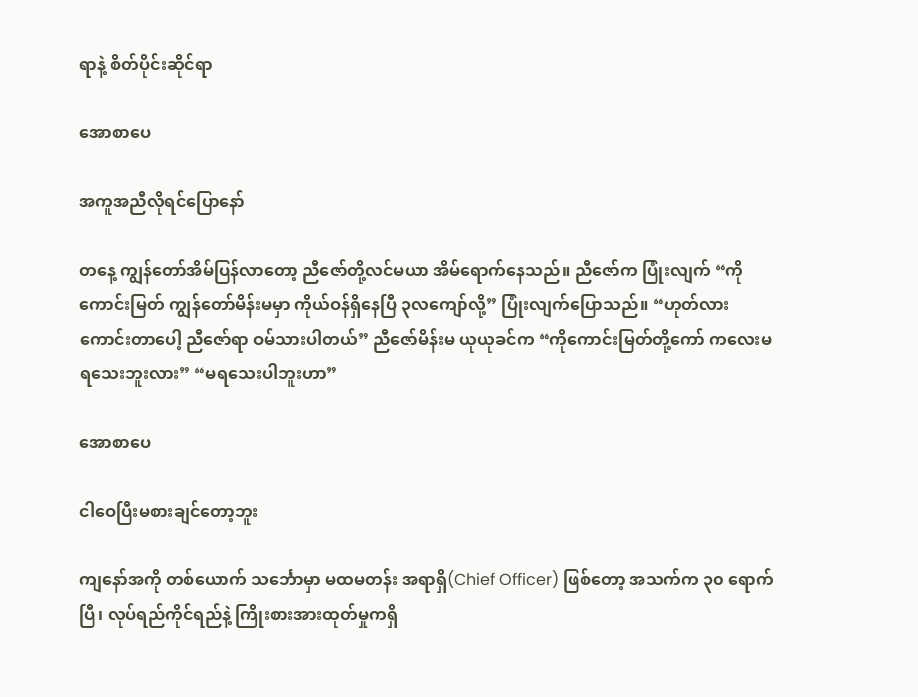ရာနဲ့ စိတ်ပိုင်းဆိုင်ရာ

အောစာပေ

အကူအညီလိုရင်ပြောနော်

တနေ့ ကျွန်တော်အိမ်ပြန်လာတော့ ညီဇော်တို့လင်မယာ အိမ်ရောက်နေသည်။ ညီဇော်က ပြုံးလျက် “ကိုကောင်းမြတ် ကျွန်တော်မိန်းမမှာ ကိုယ်ဝန်ရှိနေပြီ ၃လကျော်လို့” ပြုံးလျက်ပြောသည်။ “ဟုတ်လား ကောင်းတာပေါ့ ညီဇော်ရာ ဝမ်သားပါတယ်” ညီဇော်မိန်းမ ယုယုခင်က “ကိုကောင်းမြတ်တို့ကော် ကလေးမရသေးဘူးလား” “မရသေးပါဘူးဟာ”

အောစာပေ

ငါဝေပြီးမစားချင်တော့ဘူး

ကျနော်အကို တစ်ယောက် သင်္ဘောမှာ မထမတန်း အရာရှိ(Chief Officer) ဖြစ်တော့ အသက်က ၃၀ ရောက်ပြီ၊ လုပ်ရည်ကိုင်ရည်နဲ့ ကြိုးစားအားထုတ်မှုကရှိ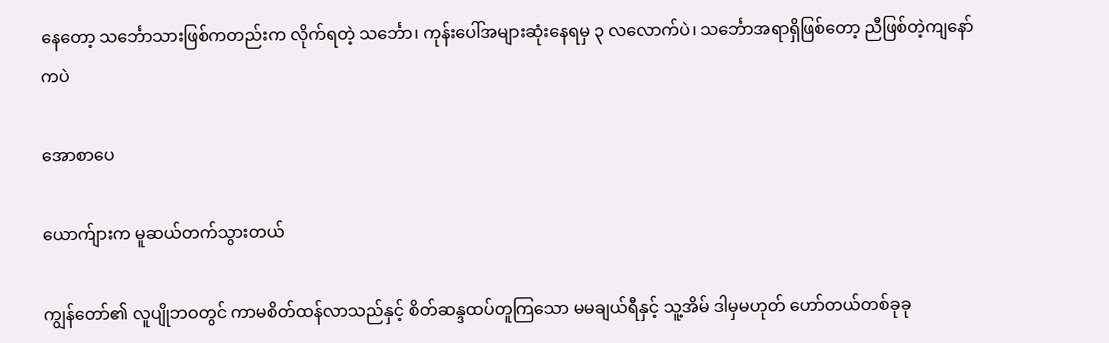နေတော့ သင်္ဘောသားဖြစ်ကတည်းက လိုက်ရတဲ့ သင်္ဘော၊ ကုန်းပေါ်အများဆုံးနေရမှ ၃ လလောက်ပဲ၊ သင်္ဘောအရာရှိဖြစ်တော့ ညီဖြစ်တဲ့ကျနော်ကပဲ

အောစာပေ

ယောက်ျားက မူဆယ်တက်သွားတယ်

ကျွန်တော်၏ လူပျိုဘဝတွင် ကာမစိတ်ထန်လာသည်နှင့် စိတ်ဆန္ဒထပ်တူကြသော မမချယ်ရီနှင့် သူ့အိမ် ဒါမှမဟုတ် ဟော်တယ်တစ်ခုခု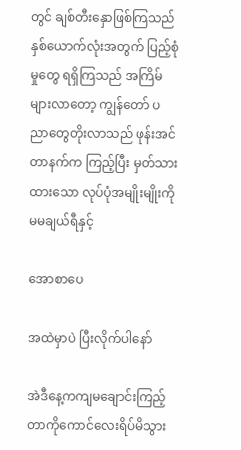တွင် ချစ်တီးနှောဖြစ်ကြသည် နှစ်ယောက်လုံးအတွက် ပြည့်စုံမှုတွေ ရရှိကြသည် အကြိမ်များလာတော့ ကျွန်တော် ပညာတွေတိုးလာသည် ဖုန်းအင်တာနက်က ကြည့်ပြီး မှတ်သားထားသော လုပ်ပုံအမျိုးမျိုးကို မမချယ်ရီနှင့်

အောစာပေ

အထဲမှာပဲ ပြီးလိုက်ပါနော်

အဲဒီနေ့ကကျမချောင်းကြည့်တာကိုကောင်လေးရိပ်မိသွား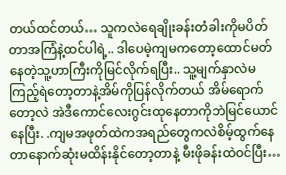တယ်ထင်တယ်… သူကလဲရေချိုးခန်းတံခါးကိုမပိတ်တာအကြံနဲ့ထင်ပါရဲ့.. ဒါပေမဲ့ကျမကတော့ထောင်မတ်နေတဲ့သူ့ဟာကြီးကိုမြင်လိုက်ရပြီး.. သူ့မျက်နှာလဲမကြည့်ရဲတော့တာနဲ့အိမ်ကိုပြန်လိုက်တယ် အိမ်ရောက်တော့လဲ အဲဒီကောင်လေးဂွင်းထုနေတာကိုဘဲမြင်ယောင်နေပြီး. .ကျမအဖုတ်ထဲကအရည်တွေကလဲစိမ့်ထွက်နေတာနောက်ဆုံးမထိန်းနိုင်တော့တာနဲ့ မီးဖိုခန်းထဲဝင်ပြီး…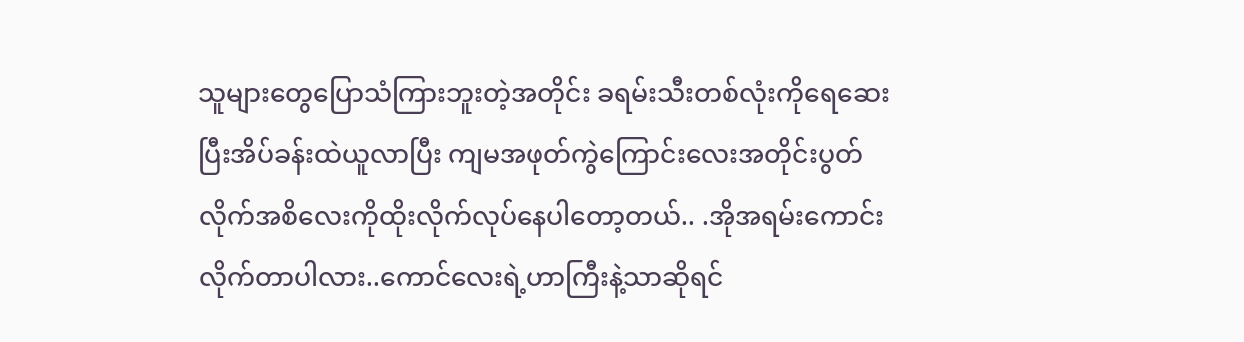သူများတွေပြောသံကြားဘူးတဲ့အတိုင်း ခရမ်းသီးတစ်လုံးကိုရေဆေးပြီးအိပ်ခန်းထဲယူလာပြီး ကျမအဖုတ်ကွဲကြောင်းလေးအတိုင်းပွတ်လိုက်အစိလေးကိုထိုးလိုက်လုပ်နေပါတော့တယ်.. .အိုအရမ်းကောင်းလိုက်တာပါလား..ကောင်လေးရဲ့ဟာကြီးနဲ့သာဆိုရင်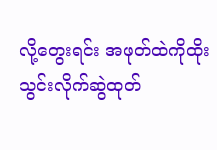လို့တွေးရင်း အဖုတ်ထဲကိုထိုးသွင်းလိုက်ဆွဲထုတ်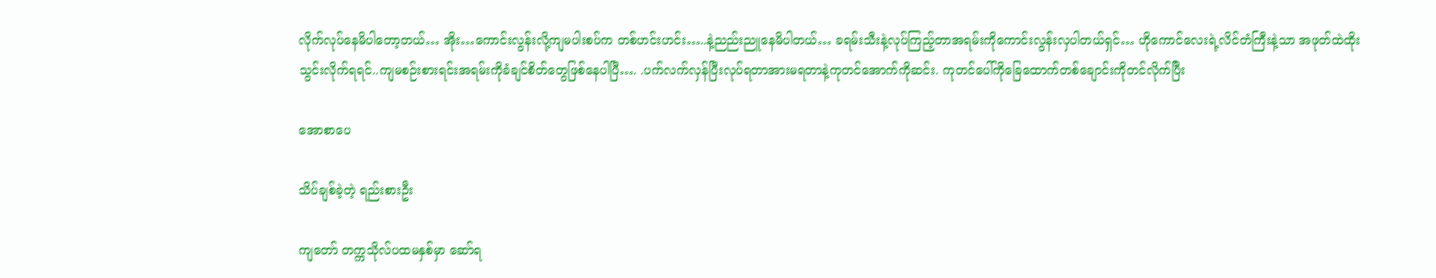လိုက်လုပ်နေမိပါတော့တယ်… အိုး…ကောင်းလွန်းလို့ကျမပါးစပ်က တစ်ဟင်းဟင်း…..နဲ့ညည်းညူနေမိပါတယ်… ခရမ်းသီးနဲ့လုပ်ကြည့်တာအရမ်းကိုကောင်းလွန်းလှပါတယ်ရှင်… ဟိုကောင်လေးရဲ့လိင်တံကြီးနဲ့သာ အဖုတ်ထဲထိုးသွင်းလိုက်ရရင်..ကျမစဉ်းစားရင်းအရမ်းကိုခံချင်စိတ်တွေဖြစ်နေပါပြီ…. .ပက်လက်လှန်ပြီးလုပ်ရတာအားမရတာနဲ့ကုတင်အောက်ကိုဆင်း. ကုတင်ပေါ်ကိုခြေထောက်တစ်ချောင်းကိုတင်လိုက်ပြီး

အောစာပေ

သိပ်ချစ်ခဲ့တဲ့ ရည်းစားဦး

ကျတော် တက္ကသိုလ်ပထမနှစ်မှာ ဆော်ရ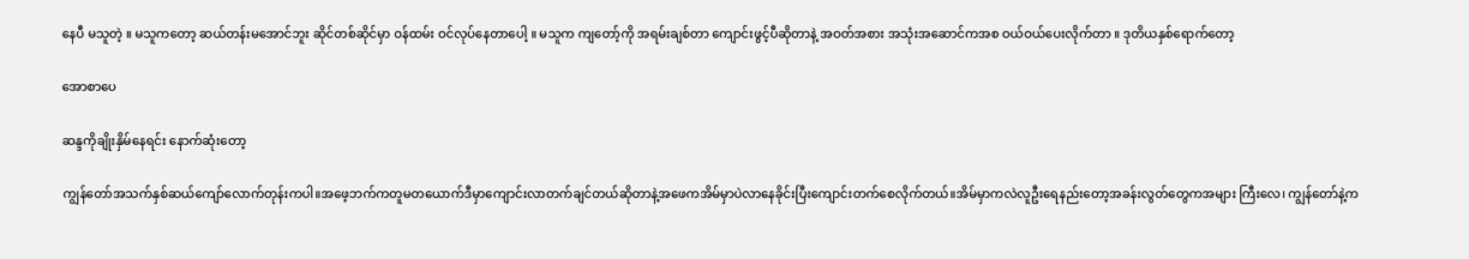နေပီ မသူတဲ့ ။ မသူကတော့ ဆယ်တန်းမအောင်ဘူး ဆိုင်တစ်ဆိုင်မှာ ဝန်ထမ်း ဝင်လုပ်နေတာပေါ့ ။ မသူက ကျတော့်ကို အရမ်းချစ်တာ ကျောင်းဖွင့်ပီဆိုတာနဲ့ အဝတ်အစား အသုံးအဆောင်ကအစ ဝယ်ဝယ်ပေးလိုက်တာ ။ ဒုတိယနှစ်ရောက်တော့

အောစာပေ

ဆန္ဒကိုချိုးနှိမ်နေရင်း နောက်ဆုံးတော့

ကျွန်တော်အသက်နှစ်ဆယ်ကျော်လောက်တုန်းကပါ။အဖေ့ဘက်ကတူမတယောက်ဒီမှာကျောင်းလာတက်ချင်တယ်ဆိုတာနဲ့အဖေကအိမ်မှာပဲလာနေခိုင်းပြီးကျောင်းတက်စေလိုက်တယ်။အိမ်မှာကလဲလူဦးရေနည်းတော့အခန်းလွတ်တွေကအများ ကြီးလေ၊ ကျွန်တော်နဲ့က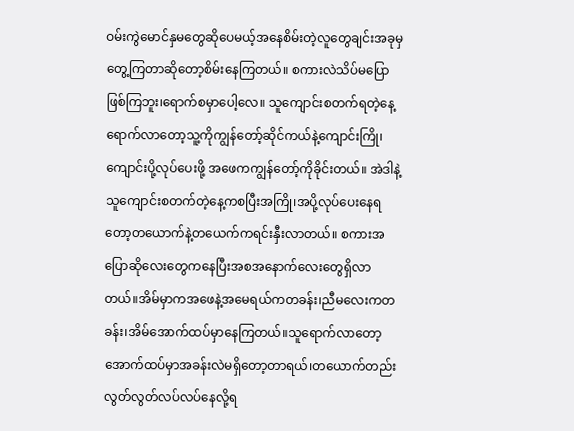ဝမ်းကွဲမောင်နှမတွေဆိုပေမယ့်အနေစိမ်းတဲ့လူတွေချင်းအခုမှတွေ့ကြတာဆိုတော့စိမ်းနေကြတယ်။ စကားလဲသိပ်မပြောဖြစ်ကြဘူး၊ရောက်စမှာပေါ့လေ။ သူကျောင်းစတက်ရတဲ့နေ့ရောက်လာတော့သူ့ကိုကျွန်တော့်ဆိုင်ကယ်နဲ့ကျောင်းကြို၊ကျောင်းပို့လုပ်ပေးဖို့ အဖေကကျွန်တော့်ကိုခိုင်းတယ်။ အဲဒါနဲ့သူကျောင်းစတက်တဲ့နေ့ကစပြီးအကြို၊အပို့လုပ်ပေးနေရတော့တယောက်နဲ့တယေက်ကရင်းနှီးလာတယ်။ စကားအပြောဆိုလေးတွေကနေပြီးအစအနောက်လေးတွေရှိလာ တယ်။အိမ်မှာကအဖေနဲ့အမေရယ်ကတခန်း၊ညီမလေးကတခန်း၊အိမ်အောက်ထပ်မှာနေကြတယ်။သူရောက်လာတော့အောက်ထပ်မှာအခန်းလဲမရှိတော့တာရယ်၊တယောက်တည်းလွတ်လွတ်လပ်လပ်နေလို့ရ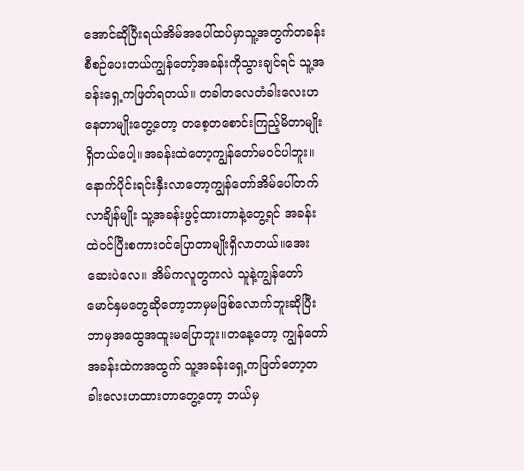အောင်ဆိုပြီးရယ်အိမ်အပေါ်ထပ်မှာသူ့အတွက်တခန်းစီစဉ်ပေးတယ်ကျွန်တော့်အခန်းကိုသွားချင်ရင် သူ့အခန်းရှေ့ကဖြတ်ရတယ်။ တခါတလေတံခါးလေးဟနေတာမျိုးတွေ့တော့ တစေ့တစောင်းကြည့်မိတာမျိုးရှိတယ်ပေါ့။အခန်းထဲတော့ကျွန်တော်မဝင်ပါဘူး။နောက်ပိုင်းရင်းနှီးလာတော့ကျွန်တော်အိမ်ပေါ်တက်လာချိန်မျိုး သူ့အခန်းဖွင့်ထားတာနဲ့တွေ့ရင် အခန်းထဲဝင်ပြီးစကားဝင်ပြောတာမျိုးရှိလာတယ်။အေးဆေးပဲလေ။ အိမ်ကလူတွကလဲ သူနဲ့ကျွန်တော်မောင်နှမတွေဆိုတော့ဘာမှမဖြစ်လောက်ဘူးဆိုပြီး ဘာမှအထွေအထူးမပြောဘူး။တနေ့တော့ ကျွန်တော်အခန်းထဲကအထွက် သူ့အခန်းရှေ့ကဖြတ်တော့တခါးလေးဟထားတာတွေ့တော့ ဘယ်မှ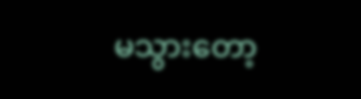မသွားတော့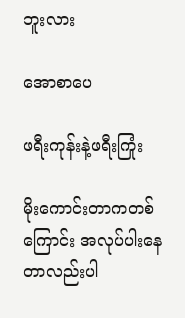ဘူးလား

အောစာပေ

ဖရီးကုန်းနဲ့ဖရီးကြုံး

မိုးကောင်းတာကတစ်ကြောင်း အလုပ်ပါးနေတာလည်းပါ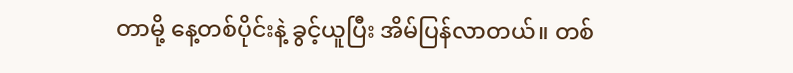တာမို့ နေ့တစ်ပိုင်းနဲ့ ခွင့်ယူပြီး အိမ်ပြန်လာတယ်။ တစ်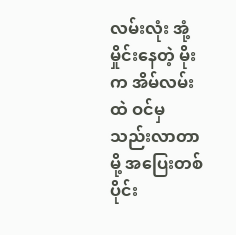လမ်းလုံး အုံ့မှိုင်းနေတဲ့ မိုးက အိမ်လမ်းထဲ ဝင်မှ သည်းလာတာမို့ အပြေးတစ်ပိုင်း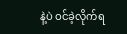နဲ့ပဲ ဝင်ခဲ့လိုက်ရ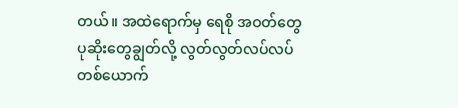တယ်။ အထဲရောက်မှ ရေစို အဝတ်တွေ ပုဆိုးတွေချွတ်လို့ လွတ်လွတ်လပ်လပ် တစ်ယောက်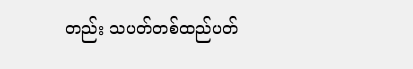တည်း သပတ်တစ်ထည်ပတ်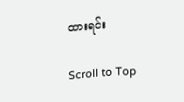ထားရင်း

Scroll to Top